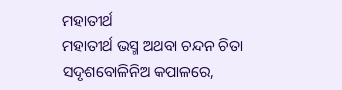ମହାତୀର୍ଥ
ମହାତୀର୍ଥ ଭସ୍ମ ଅଥବା ଚନ୍ଦନ ଚିତା ସଦୃଶବୋଳିନିଅ କପାଳରେ,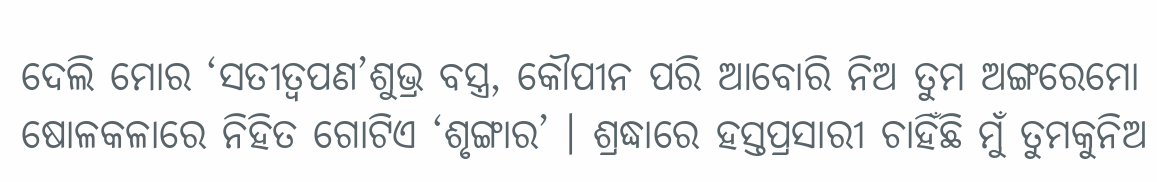ଦେଲି ମୋର ‘ସତୀତ୍ୱପଣ’ଶୁଭ୍ର ବସ୍ତ୍ର, କୌପୀନ ପରି ଆବୋରି ନିଅ ତୁମ ଅଙ୍ଗରେମୋ ଷୋଳକଳାରେ ନିହିତ ଗୋଟିଏ ‘ଶୃଙ୍ଗାର’ । ଶ୍ରଦ୍ଧାରେ ହସ୍ତପ୍ରସାରୀ ଚାହିଁଛି ମୁଁ ତୁମକୁନିଅ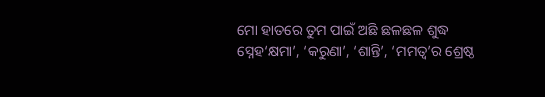ମୋ ହାତରେ ତୁମ ପାଇଁ ଅଛି ଛଳଛଳ ଶୁଦ୍ଧ ସ୍ନେହ‘କ୍ଷମା’, ‘କରୁଣା’, ‘ଶାନ୍ତି’, ‘ମମତ୍ୱ’ର ଶ୍ରେଷ୍ଠ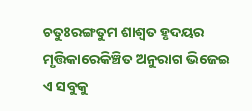ଚତୁଃରଙ୍ଗତୁମ ଶାଶ୍ୱତ ହୃଦୟର ମୃତ୍ତିକାରେକିଞ୍ଚିତ ଅନୁରାଗ ଭିଜେଇ ଏ ସବୁକୁ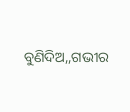ବୁଣିଦିଅ,,ଗଭୀର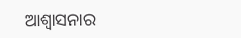ଆଶ୍ବାସନାର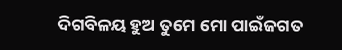ଦିଗବିଳୟ ହୁଅ ତୁମେ ମୋ ପାଇଁଜଗତ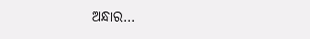ଅନ୍ଧାର…